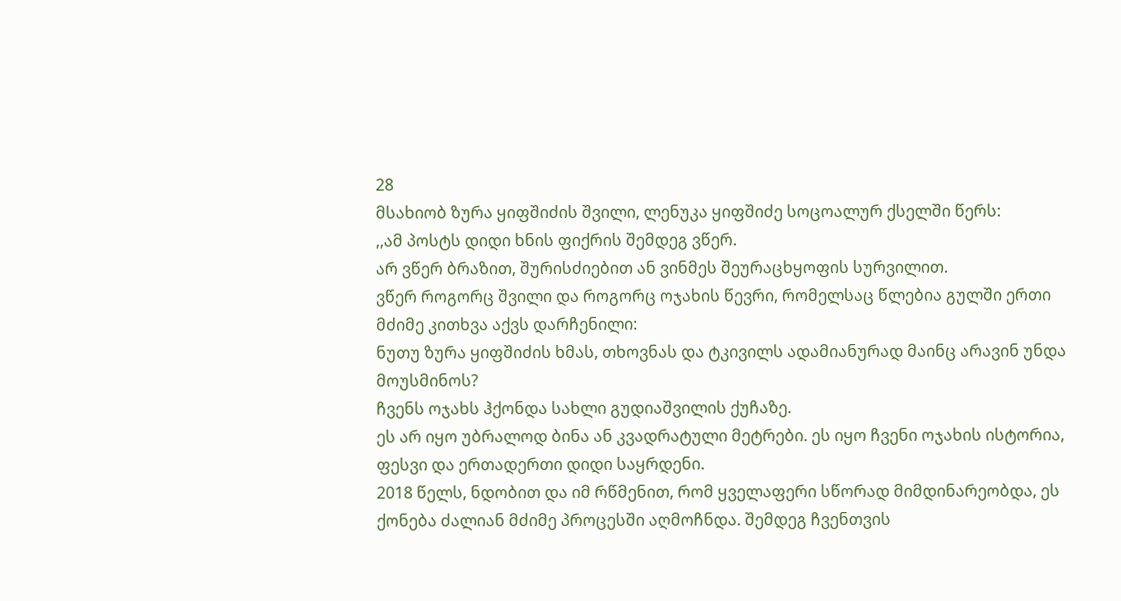28
მსახიობ ზურა ყიფშიძის შვილი, ლენუკა ყიფშიძე სოცოალურ ქსელში წერს:
,,ამ პოსტს დიდი ხნის ფიქრის შემდეგ ვწერ.
არ ვწერ ბრაზით, შურისძიებით ან ვინმეს შეურაცხყოფის სურვილით.
ვწერ როგორც შვილი და როგორც ოჯახის წევრი, რომელსაც წლებია გულში ერთი მძიმე კითხვა აქვს დარჩენილი:
ნუთუ ზურა ყიფშიძის ხმას, თხოვნას და ტკივილს ადამიანურად მაინც არავინ უნდა მოუსმინოს?
ჩვენს ოჯახს ჰქონდა სახლი გუდიაშვილის ქუჩაზე.
ეს არ იყო უბრალოდ ბინა ან კვადრატული მეტრები. ეს იყო ჩვენი ოჯახის ისტორია, ფესვი და ერთადერთი დიდი საყრდენი.
2018 წელს, ნდობით და იმ რწმენით, რომ ყველაფერი სწორად მიმდინარეობდა, ეს ქონება ძალიან მძიმე პროცესში აღმოჩნდა. შემდეგ ჩვენთვის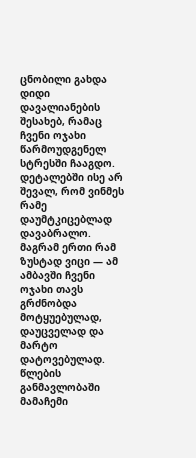ცნობილი გახდა დიდი დავალიანების შესახებ, რამაც ჩვენი ოჯახი წარმოუდგენელ სტრესში ჩააგდო.
დეტალებში ისე არ შევალ, რომ ვინმეს რამე დაუმტკიცებლად დავაბრალო. მაგრამ ერთი რამ ზუსტად ვიცი — ამ ამბავში ჩვენი ოჯახი თავს გრძნობდა მოტყუებულად, დაუცველად და მარტო დატოვებულად.
წლების განმავლობაში მამაჩემი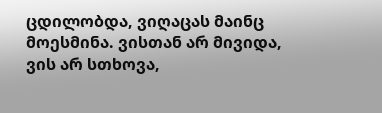ცდილობდა, ვიღაცას მაინც მოესმინა. ვისთან არ მივიდა, ვის არ სთხოვა,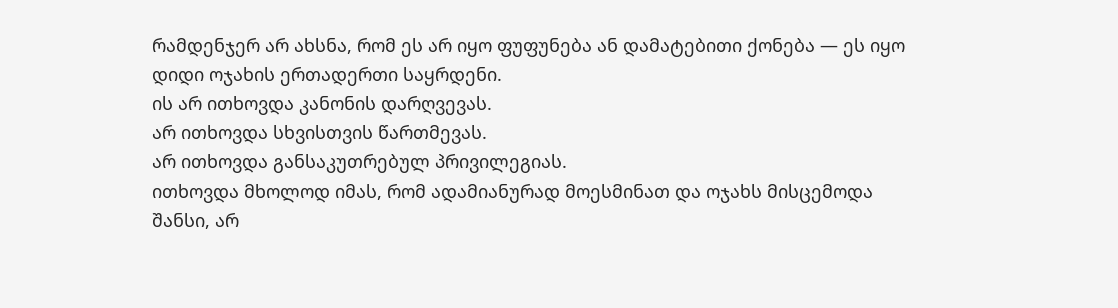რამდენჯერ არ ახსნა, რომ ეს არ იყო ფუფუნება ან დამატებითი ქონება — ეს იყო დიდი ოჯახის ერთადერთი საყრდენი.
ის არ ითხოვდა კანონის დარღვევას.
არ ითხოვდა სხვისთვის წართმევას.
არ ითხოვდა განსაკუთრებულ პრივილეგიას.
ითხოვდა მხოლოდ იმას, რომ ადამიანურად მოესმინათ და ოჯახს მისცემოდა შანსი, არ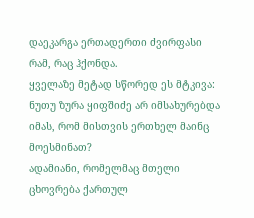დაეკარგა ერთადერთი ძვირფასი რამ, რაც ჰქონდა.
ყველაზე მეტად სწორედ ეს მტკივა:
ნუთუ ზურა ყიფშიძე არ იმსახურებდა იმას, რომ მისთვის ერთხელ მაინც მოესმინათ?
ადამიანი, რომელმაც მთელი ცხოვრება ქართულ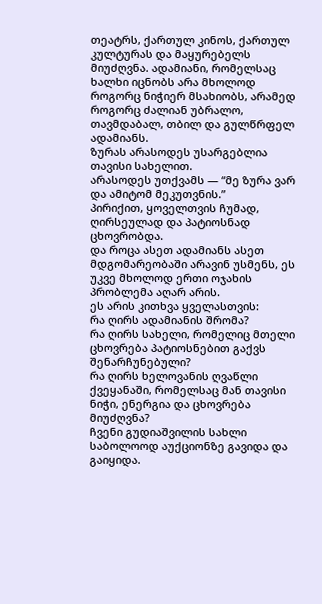თეატრს, ქართულ კინოს, ქართულ კულტურას და მაყურებელს მიუძღვნა. ადამიანი, რომელსაც ხალხი იცნობს არა მხოლოდ როგორც ნიჭიერ მსახიობს, არამედ როგორც ძალიან უბრალო, თავმდაბალ, თბილ და გულწრფელ ადამიანს.
ზურას არასოდეს უსარგებლია თავისი სახელით.
არასოდეს უთქვამს — “მე ზურა ვარ და ამიტომ მეკუთვნის.”
პირიქით, ყოველთვის ჩუმად, ღირსეულად და პატიოსნად ცხოვრობდა.
და როცა ასეთ ადამიანს ასეთ მდგომარეობაში არავინ უსმენს, ეს უკვე მხოლოდ ერთი ოჯახის პრობლემა აღარ არის.
ეს არის კითხვა ყველასთვის:
რა ღირს ადამიანის შრომა?
რა ღირს სახელი, რომელიც მთელი ცხოვრება პატიოსნებით გაქვს შენარჩუნებული?
რა ღირს ხელოვანის ღვაწლი ქვეყანაში, რომელსაც მან თავისი ნიჭი, ენერგია და ცხოვრება მიუძღვნა?
ჩვენი გუდიაშვილის სახლი საბოლოოდ აუქციონზე გავიდა და გაიყიდა.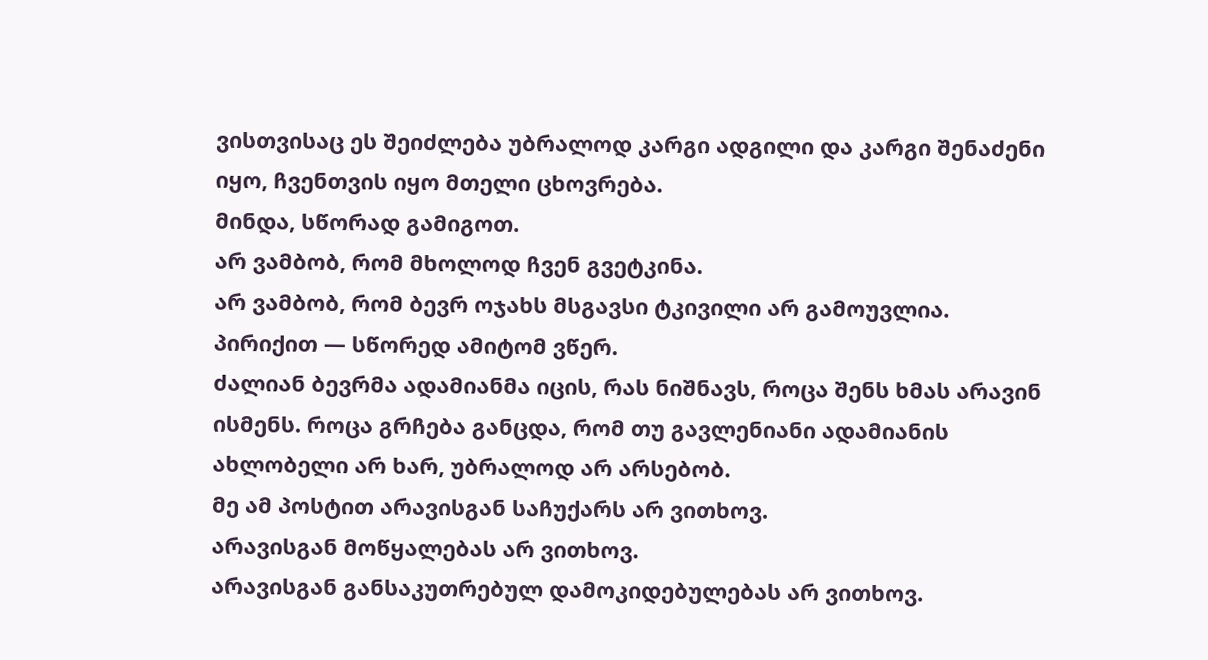ვისთვისაც ეს შეიძლება უბრალოდ კარგი ადგილი და კარგი შენაძენი იყო, ჩვენთვის იყო მთელი ცხოვრება.
მინდა, სწორად გამიგოთ.
არ ვამბობ, რომ მხოლოდ ჩვენ გვეტკინა.
არ ვამბობ, რომ ბევრ ოჯახს მსგავსი ტკივილი არ გამოუვლია.
პირიქით — სწორედ ამიტომ ვწერ.
ძალიან ბევრმა ადამიანმა იცის, რას ნიშნავს, როცა შენს ხმას არავინ ისმენს. როცა გრჩება განცდა, რომ თუ გავლენიანი ადამიანის ახლობელი არ ხარ, უბრალოდ არ არსებობ.
მე ამ პოსტით არავისგან საჩუქარს არ ვითხოვ.
არავისგან მოწყალებას არ ვითხოვ.
არავისგან განსაკუთრებულ დამოკიდებულებას არ ვითხოვ.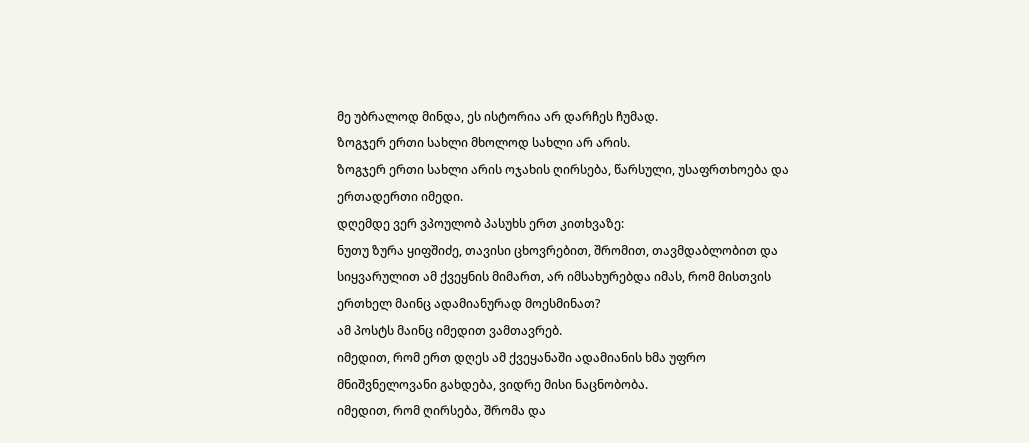მე უბრალოდ მინდა, ეს ისტორია არ დარჩეს ჩუმად.
ზოგჯერ ერთი სახლი მხოლოდ სახლი არ არის.
ზოგჯერ ერთი სახლი არის ოჯახის ღირსება, წარსული, უსაფრთხოება და ერთადერთი იმედი.
დღემდე ვერ ვპოულობ პასუხს ერთ კითხვაზე:
ნუთუ ზურა ყიფშიძე, თავისი ცხოვრებით, შრომით, თავმდაბლობით და სიყვარულით ამ ქვეყნის მიმართ, არ იმსახურებდა იმას, რომ მისთვის ერთხელ მაინც ადამიანურად მოესმინათ?
ამ პოსტს მაინც იმედით ვამთავრებ.
იმედით, რომ ერთ დღეს ამ ქვეყანაში ადამიანის ხმა უფრო მნიშვნელოვანი გახდება, ვიდრე მისი ნაცნობობა.
იმედით, რომ ღირსება, შრომა და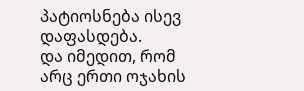პატიოსნება ისევ დაფასდება.
და იმედით, რომ არც ერთი ოჯახის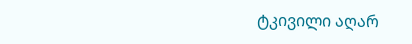ტკივილი აღარ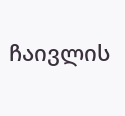ჩაივლის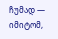ჩუმად — იმიტომ,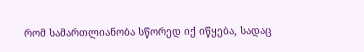რომ სამართლიანობა სწორედ იქ იწყება, სადაც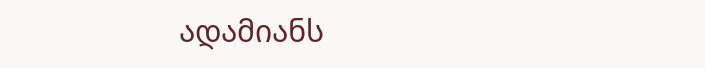ადამიანს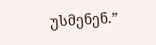უსმენენ.”